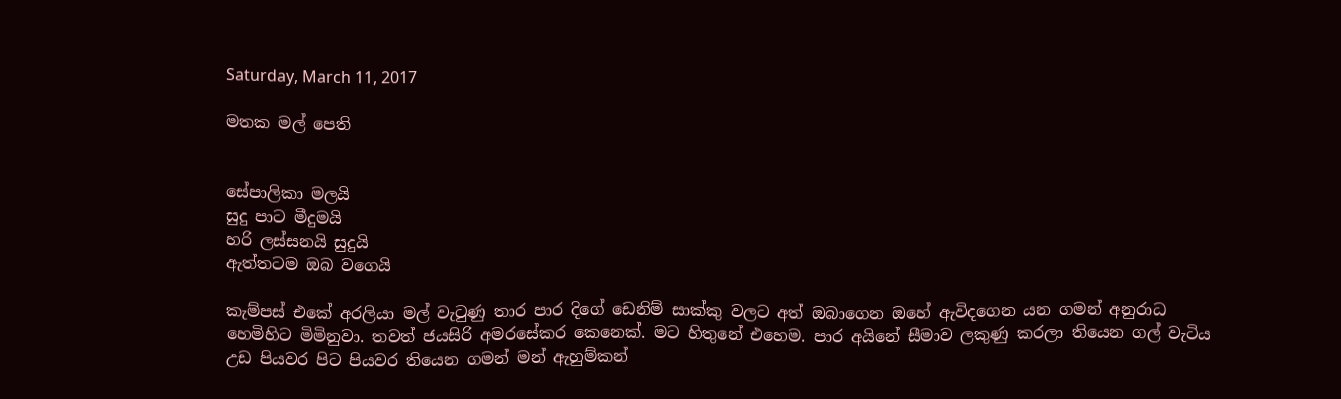Saturday, March 11, 2017

මතක මල් පෙති


සේපාලිකා මලයි
සුදු පාට මීදුමයි
හරි ලස්සනයි සුදුයි
ඇත්තටම ඔබ වගෙයි

කැම්පස් එකේ අරලියා මල් වැටුණු තාර පාර දිගේ ඩෙනිම් සාක්කු වලට අත් ඔබාගෙන ඔහේ ඇවිදගෙන යන ගමන් අනුරාධ හෙමිහිට මිමිනුවා. තවත් ජයසිරි අමරසේකර කෙනෙක්. මට හිතුනේ එහෙම. පාර අයිනේ සීමාව ලකුණු කරලා තියෙන ගල් වැටිය උඩ පියවර පිට පියවර තියෙන ගමන් මන් ඇහුම්කන්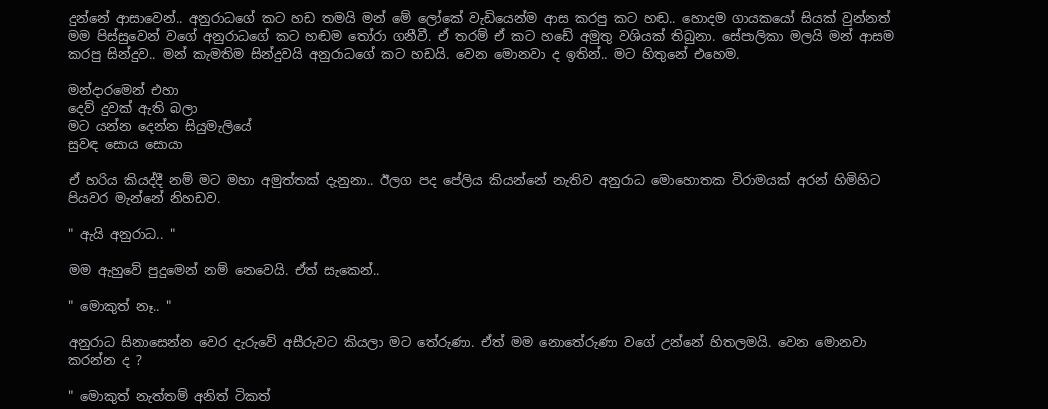දුන්නේ ආසාවෙන්.. අනුරාධගේ කට හඩ තමයි මන් මේ ලෝකේ වැඩියෙන්ම ආස කරපු කට හඬ.. හොදම ගායකයෝ සියක් වුන්නත් මම පිස්සුවෙන් වගේ අනුරාධගේ කට හඬම තෝරා ගනීවී. ඒ තරම් ඒ කට හඩේ අමුතු වශියක් තිබුනා. සේපාලිකා මලයි මන් ආසම කරපු සින්දුව.. මන් කැමතිම සින්දුවයි අනුරාධගේ කට හඩයි. වෙන මොනවා ද ඉතින්.. මට හිතුනේ එහෙම.

මන්දාරමෙන් එහා
දෙව් දුවක් ඇති බලා
මට යන්න දෙන්න සියුමැලියේ
සුවඳ සොය සොයා

ඒ හරිය කියද්දී නම් මට මහා අමුත්තක් දැනුනා.. ඊලග පද පේලිය කියන්නේ නැතිව අනුරාධ මොහොතක විරාමයක් අරන් හිමිහිට පියවර මැන්නේ නිහඩව.

" ඇයි අනුරාධ.. "

මම ඇහුවේ පුදුමෙන් නම් නෙවෙයි. ඒත් සැකෙන්..

" මොකුත් නෑ.. "

අනුරාධ සිනාසෙන්න වෙර දැරුවේ අසීරුවට කියලා මට තේරුණා. ඒත් මම නොතේරුණා වගේ උන්නේ හිතලමයි. වෙන මොනවා කරන්න ද ?

" මොකුත් නැත්තම් අනිත් ටිකත්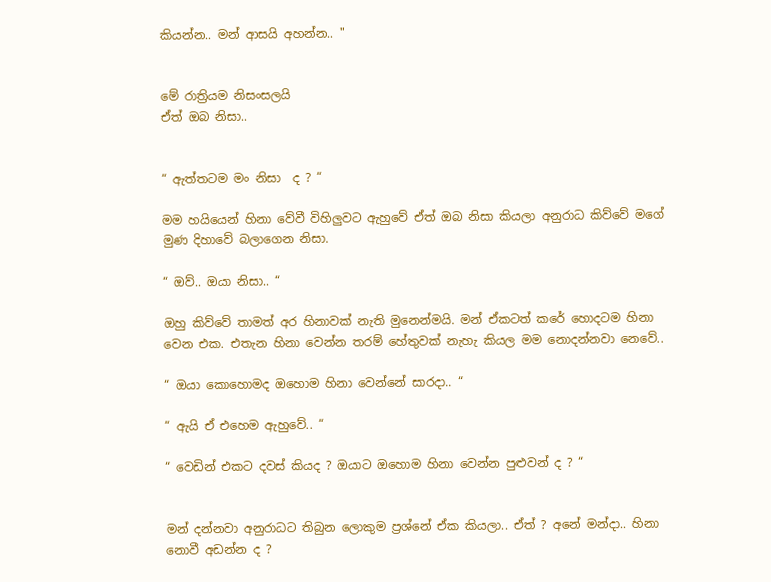කියන්න.. මන් ආසයි අහන්න.. "


මේ රාත්‍රියම නිසංසලයි
ඒත් ඔබ නිසා..


“ ඇත්තටම මං නිසා  ද ? “

මම හයියෙන් හිනා වේවී විහිලුවට ඇහුවේ ඒත් ඔබ නිසා කියලා අනුරාධ කිව්වේ මගේ මුණ දිහාවේ බලාගෙන නිසා.

“ ඔව්.. ඔයා නිසා.. “

ඔහු කිව්වේ තාමත් අර හිනාවක් නැති මුනෙන්මයි. මන් ඒකටත් කරේ හොදටම හිනා වෙන එක. එතැන හිනා වෙන්න තරම් හේතුවක් නැහැ කියල මම නොදන්නවා නෙවේ..

“ ඔයා කොහොමද ඔහොම හිනා වෙන්නේ සාරදා.. “

“ ඇයි ඒ එහෙම ඇහුවේ.. “

“ වෙඩින් එකට දවස් කියද ? ඔයාට ඔහොම හිනා වෙන්න පුළුවන් ද ? “


මන් දන්නවා අනුරාධට තිබුන ලොකුම ප්‍රශ්නේ ඒක කියලා.. ඒත් ? අනේ මන්දා.. හිනා නොවී අඩන්න ද ?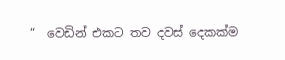“  වෙඩින් එකට තව දවස් දෙකක්ම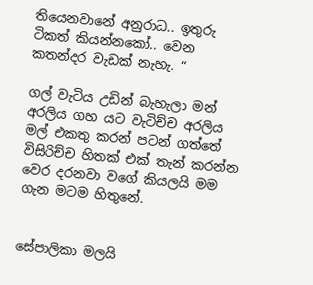තියෙනවානේ අනුරාධ.. ඉතුරු ටිකත් කියන්නකෝ.. වෙන කතන්දර වැඩක් නැහැ. “

ගල් වැටිය උඩින් බැහැලා මන් අරලිය ගහ යට වැටිච්ච අරලිය මල් එකතු කරන් පටන් ගත්තේ විසිරිච්ච හිතක් එක් තැන් කරන්න වෙර දරනවා වගේ කියලයි මම ගැන මටම හිතුනේ.


සේපාලිකා මලයි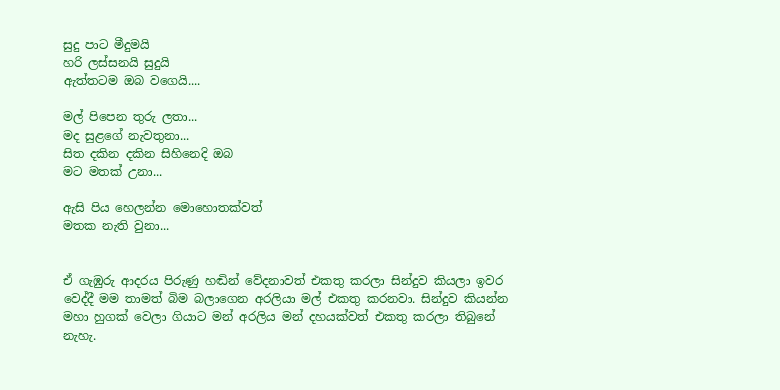සුදු පාට මීදුමයි
හරි ලස්සනයි සුදුයි
ඇත්තටම ඔබ වගෙයි....

මල් පිපෙන තුරු ලතා...
මද සුළගේ නැවතුනා...
සිත දකින දකින සිහිනෙදි ඔබ
මට මතක් උනා...

ඇසි පිය හෙලන්න මොහොතක්වත්
මතක නැති වුනා...


ඒ ගැඹුරු ආදරය පිරුණු හඬින් වේදනාවත් එකතු කරලා සින්දුව කියලා ඉවර වෙද්දී මම තාමත් බිම බලාගෙන අරලියා මල් එකතු කරනවා. සින්දුව කියන්න මහා හුගක් වෙලා ගියාට මන් අරලිය මන් දහයක්වත් එකතු කරලා තිබුනේ නැහැ.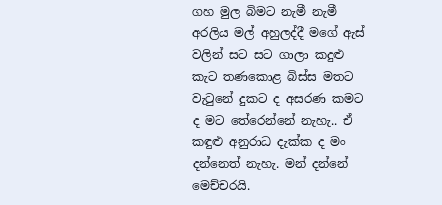ගහ මුල බිමට නැමී නැමී අරලිය මල් අහුලද්දී මගේ ඇස් වලින් සට සට ගාලා කදුළු කැට තණකොළ බිස්ස මතට වැටුනේ දුකට ද අසරණ කමට ද මට තේරෙන්නේ නැහැ.. ඒ කඳුළු අනුරාධ දැක්ක ද මං දන්නෙත් නැහැ. මන් දන්නේ මෙච්චරයි.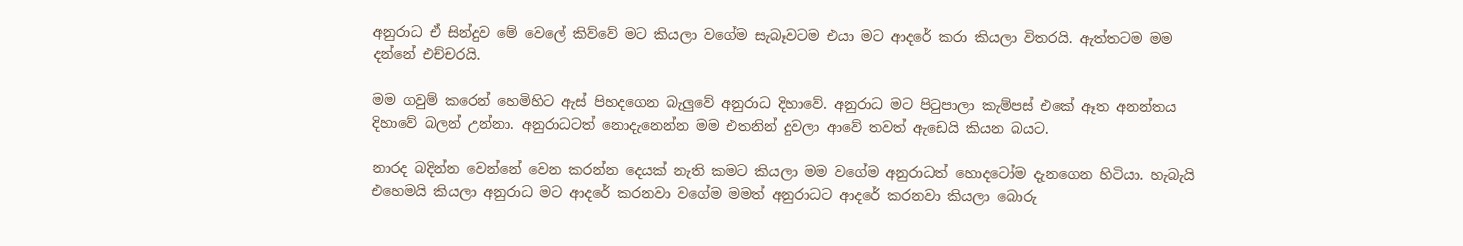අනුරාධ ඒ සින්දුව මේ වෙලේ කිව්වේ මට කියලා වගේම සැබෑවටම එයා මට ආදරේ කරා කියලා විතරයි. ඇත්තටම මම දන්නේ එච්චරයි.

මම ගවුම් කරෙන් හෙමිහිට ඇස් පිහදගෙන බැලුවේ අනුරාධ දිහාවේ. අනුරාධ මට පිටුපාලා කැම්පස් එකේ ඈත අනන්තය දිහාවේ බලන් උන්නා. අනුරාධටත් නොදැනෙන්න මම එතනින් දුවලා ආවේ තවත් ඇඩෙයි කියන බයට.

නාරද බදින්න වෙන්නේ වෙන කරන්න දෙයක් නැති කමට කියලා මම වගේම අනුරාධත් හොදටෝම දැනගෙන හිටියා. හැබැයි එහෙමයි කියලා අනුරාධ මට ආදරේ කරනවා වගේම මමත් අනුරාධට ආදරේ කරනවා කියලා බොරු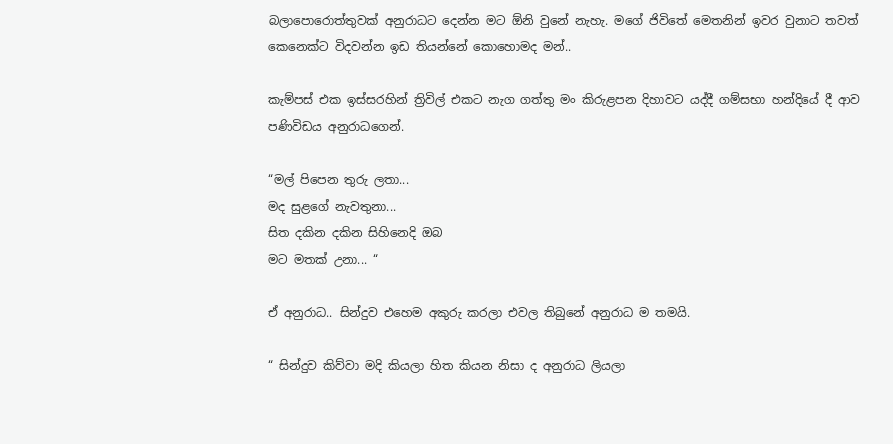බලාපොරොත්තුවක් අනුරාධට දෙන්න මට ඕනි වුනේ නැහැ. මගේ ජිවිතේ මෙතනින් ඉවර වුනාට තවත් කෙනෙක්ට විදවන්න ඉඩ තියන්නේ කොහොමද මන්..

කැම්පස් එක ඉස්සරහින් ත්‍රිවිල් එකට නැග ගත්තු මං කිරුළපන දිහාවට යද්දී ගම්සභා හන්දියේ දී ආව පණිවිඩය අනුරාධගෙන්.

“මල් පිපෙන තුරු ලතා...
මද සුළගේ නැවතුනා...
සිත දකින දකින සිහිනෙදි ඔබ
මට මතක් උනා... “

ඒ අනුරාධ.. සින්දුව එහෙම අකුරු කරලා එවල තිබුනේ අනුරාධ ම තමයි.

“ සින්දුව කිව්වා මදි කියලා හිත කියන නිසා ද අනුරාධ ලියලා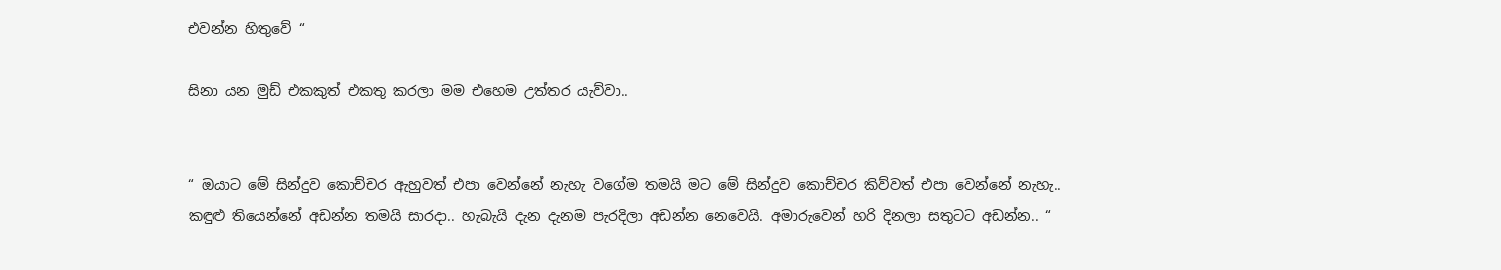එවන්න හිතුවේ “

සිනා යන මුඩ් එකකුත් එකතු කරලා මම එහෙම උත්තර යැව්වා..


“ ඔයාට මේ සින්දුව කොච්චර ඇහුවත් එපා වෙන්නේ නැහැ වගේම තමයි මට මේ සින්දුව කොච්චර කිව්වත් එපා වෙන්නේ නැහැ.. කඳුළු තියෙන්නේ අඩන්න තමයි සාරදා.. හැබැයි දැන දැනම පැරදිලා අඩන්න නෙවෙයි. අමාරුවෙන් හරි දිනලා සතුටට අඩන්න.. “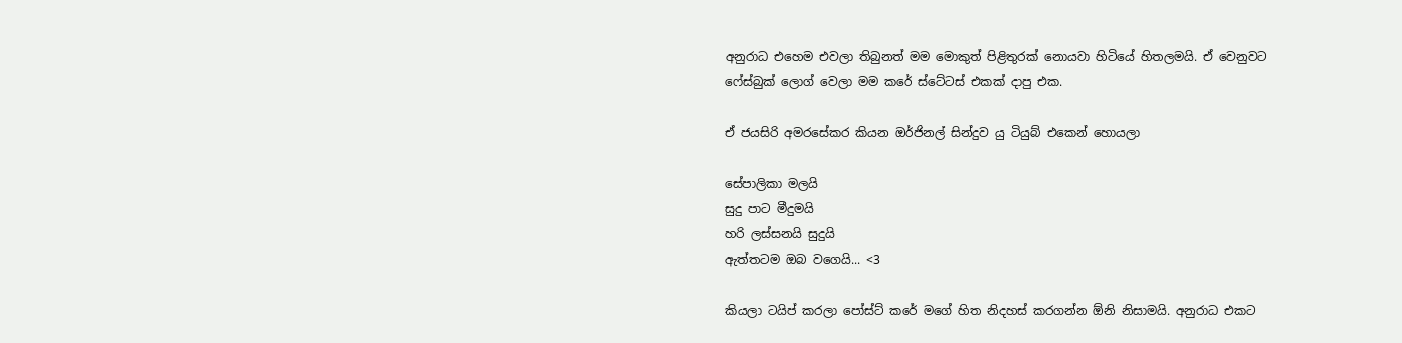අනුරාධ එහෙම එවලා තිබුනත් මම මොකුත් පිළිතුරක් නොයවා හිටියේ හිතලමයි. ඒ වෙනුවට ෆේස්බුක් ලොග් වෙලා මම කරේ ස්ටේටස් එකක් දාපු එක.

ඒ ජයසිරි අමරසේකර කියන ඔර්ජිනල් සින්දුව යු ටියුබ් එකෙන් හොයලා

සේපාලිකා මලයි
සුදු පාට මීදුමයි
හරි ලස්සනයි සුදුයි
ඇත්තටම ඔබ වගෙයි... <3

කියලා ටයිප් කරලා පෝස්ට් කරේ මගේ හිත නිදහස් කරගන්න ඕනි නිසාමයි. අනුරාධ එකට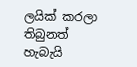ලයික් කරලා තිබුනත් හැබැයි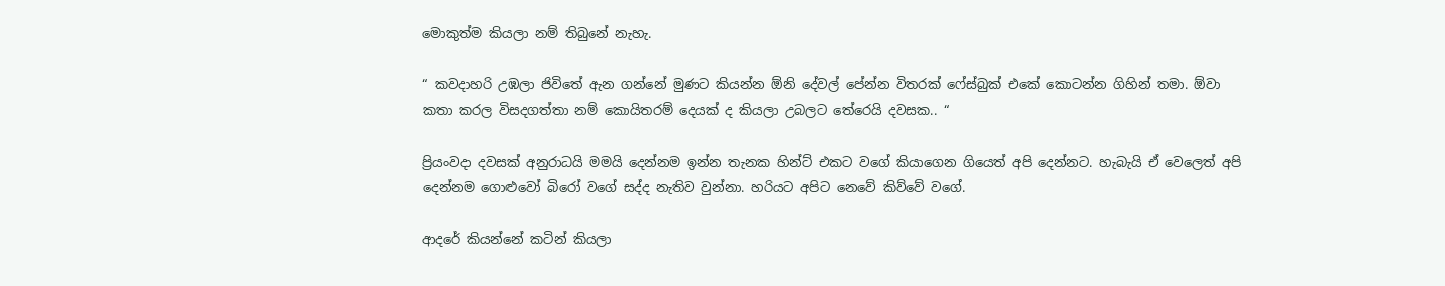මොකුත්ම කියලා නම් තිබුනේ නැහැ.

“ කවදාහරි උඹලා ජිවිතේ ඇන ගන්නේ මුණට කියන්න ඕනි දේවල් පේන්න විතරක් ෆේස්බුක් එකේ කොටන්න ගිහින් තමා. ඕවා කතා කරල විසදගත්තා නම් කොයිතරම් දෙයක් ද කියලා උබලට තේරෙයි දවසක.. “

ප්‍රියංවදා දවසක් අනුරාධයි මමයි දෙන්නම ඉන්න තැනක හින්ට් එකට වගේ කියාගෙන ගියෙත් අපි දෙන්නට. හැබැයි ඒ වෙලෙත් අපි දෙන්නම ගොළුවෝ බිරෝ වගේ සද්ද නැතිව වුන්නා. හරියට අපිට නෙවේ කිව්වේ වගේ.

ආදරේ කියන්නේ කටින් කියලා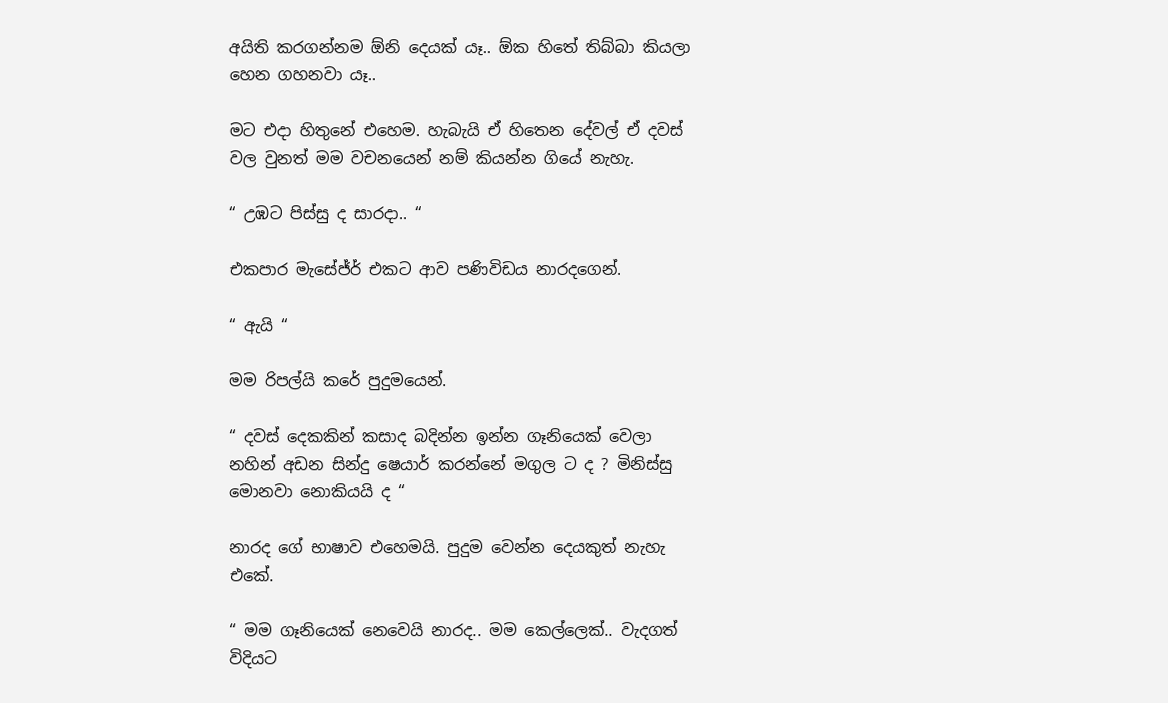අයිති කරගන්නම ඕනි දෙයක් යෑ.. ඕක හිතේ තිබ්බා කියලා හෙන ගහනවා යෑ..

මට එදා හිතුනේ එහෙම. හැබැයි ඒ හිතෙන දේවල් ඒ දවස් වල වුනත් මම වචනයෙන් නම් කියන්න ගියේ නැහැ.

“ උඹට පිස්සු ද සාරදා.. “

එකපාර මැසේජ්ර් එකට ආව පණිවිඩය නාරදගෙන්.

“ ඇයි “

මම රිපල්යි කරේ පුදුමයෙන්.

“ දවස් දෙකකින් කසාද බදින්න ඉන්න ගෑනියෙක් වෙලා නහින් අඩන සින්දු ෂෙයාර් කරන්නේ මගුල ට ද ? මිනිස්සු මොනවා නොකියයි ද “

නාරද ගේ භාෂාව එහෙමයි. පුදුම වෙන්න දෙයකුත් නැහැ එකේ.

“ මම ගෑනියෙක් නෙවෙයි නාරද.. මම කෙල්ලෙක්.. වැදගත් විදියට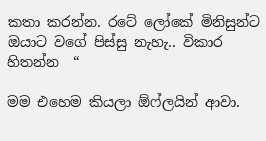කතා කරන්න. රටේ ලෝකේ මිනිසුන්ට ඔයාට වගේ පිස්සු නැහැ.. විකාර හිතන්න  “

මම එහෙම කියලා ඕෆ්ලයින් ආවා.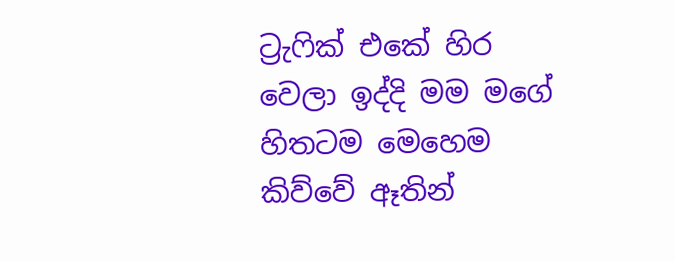ට්‍රැෆික් එකේ හිර වෙලා ඉද්දි මම මගේ හිතටම මෙහෙම කිව්වේ ඈතින්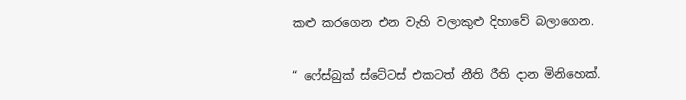කළු කරගෙන එන වැහි වලාකුළු දිහාවේ බලාගෙන.

“ ෆේස්බුක් ස්ටේටස් එකටත් නීති රීති දාන මිනිහෙක්.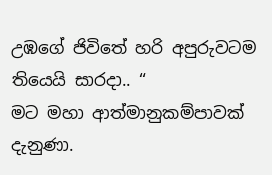උඹගේ ජිවිතේ හරි අපුරුවටම තියෙයි සාරදා.. “
මට මහා ආත්මානුකම්පාවක් දැනුණා.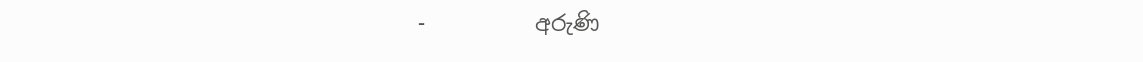-          අරුණි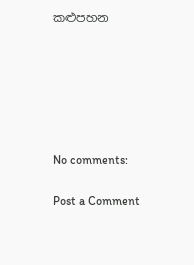කළුපහන






No comments:

Post a Comment